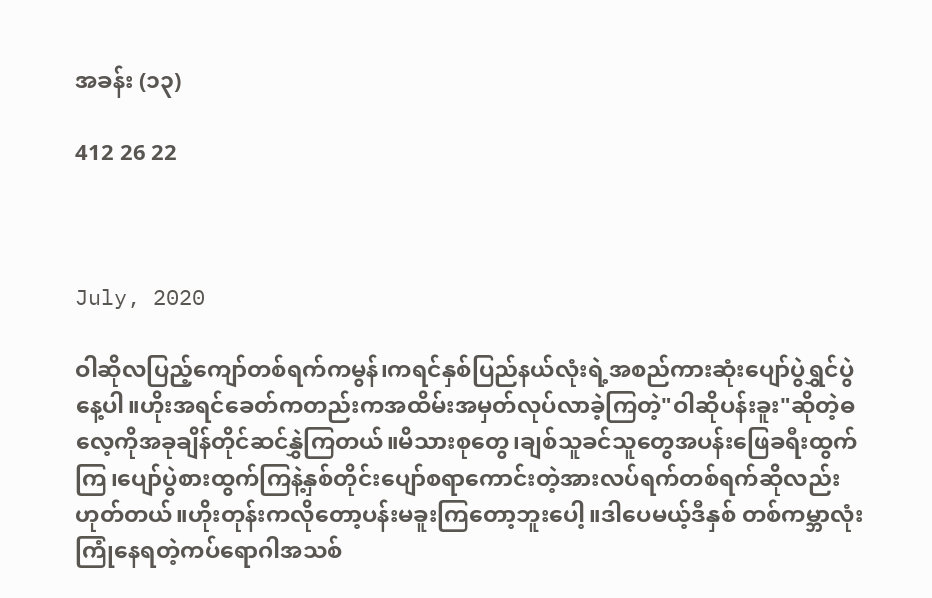အခန်း (၁၃)

412 26 22



July, 2020

ဝါဆိုလပြည့်ကျော်တစ်ရက်ကမွန်၊ကရင်နှစ်ပြည်နယ်လုံးရဲ့အစည်ကားဆုံးပျော်ပွဲရွှင်ပွဲနေ့ပါ။ဟိုးအရင်ခေတ်ကတည်းကအထိမ်းအမှတ်လုပ်လာခဲ့ကြတဲ့"ဝါဆိုပန်းခူး"ဆိုတဲ့ဓလေ့ကိုအခုချိန်တိုင်ဆင်နွှဲကြတယ်။မိသားစုတွေ၊ချစ်သူခင်သူတွေအပန်းဖြေခရီးထွက်ကြ၊ပျော်ပွဲစားထွက်ကြနဲ့နှစ်တိုင်းပျော်စရာကောင်းတဲ့အားလပ်ရက်တစ်ရက်ဆိုလည်းဟုတ်တယ်။ဟိုးတုန်းကလိုတော့ပန်းမခူးကြတော့ဘူးပေါ့။ဒါပေမယ့်ဒီနှစ် တစ်ကမ္ဘာလုံးကြုံနေရတဲ့ကပ်ရောဂါအသစ်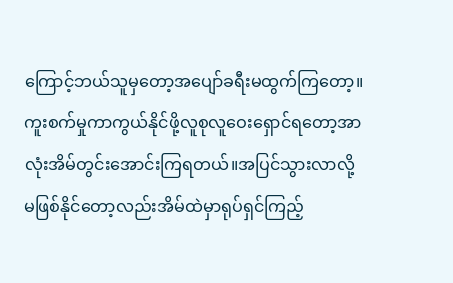ကြောင့်ဘယ်သူမှတော့အပျော်ခရီးမထွက်ကြတော့။ကူးစက်မှုကာကွယ်နိုင်ဖို့လူစုလူဝေးရှောင်ရတော့အာလုံးအိမ်တွင်းအောင်းကြရတယ်။အပြင်သွားလာလို့မဖြစ်နိုင်တော့လည်းအိမ်ထဲမှာရုပ်ရှင်ကြည့်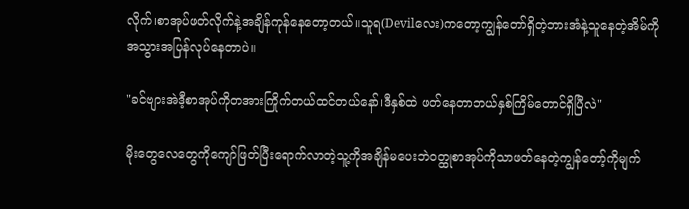လိုက်၊စာအုပ်ဖတ်လိုက်နဲ့အချိန်ကုန်နေတော့တယ်။သူရ(Devilလေး)ကတော့ကျွန်တော်ရှိတဲ့ဘားအံနဲ့သူနေတဲ့အိမ်ကိုအသွားအပြန်လုပ်နေတာပဲ။

"ခင်ဗျားအဲဒီ့စာအုပ်ကိုတအားကြိုက်တယ်ထင်တယ်နော်၊ဒီနှစ်ထဲ ဖတ်နေတာဘယ်နှစ်ကြိမ်တောင်ရှိပြီလဲ"

မိုးတွေလေတွေကိုကျော်ဖြတ်ပြီးရောက်လာတဲ့သူ့ကိုအချိန်မပေးဘဲဝတ္ထုစာအုပ်ကိုသာဖတ်နေတဲ့ကျွန်တော့်ကိုမျက်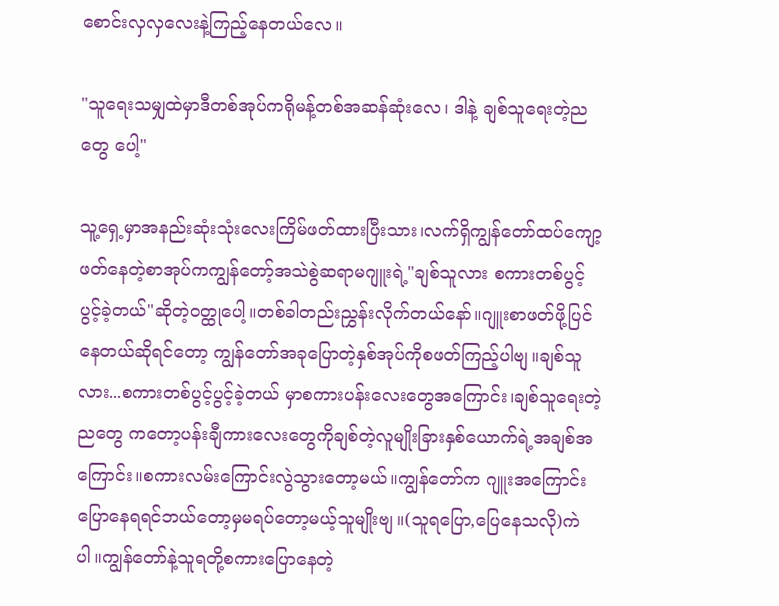စောင်းလှလှလေးနဲ့ကြည့်နေတယ်လေ။

"သူရေးသမျှထဲမှာဒီတစ်အုပ်ကရိုမန့်တစ်အဆန်ဆုံးလေ၊ ဒါနဲ့ ချစ်သူရေးတဲ့ညတွေ ပေါ့"

သူ့ရှေ့မှာအနည်းဆုံးသုံးလေးကြိမ်ဖတ်ထားပြီးသား၊လက်ရှိကျွန်တော်ထပ်ကျော့ဖတ်နေတဲ့စာအုပ်ကကျွန်တော့်အသဲစွဲဆရာမဂျူးရဲ့"ချစ်သူလား စကားတစ်ပွင့်ပွင့်ခဲ့တယ်"ဆိုတဲ့ဝတ္ထုပေါ့။တစ်ခါတည်းညွှန်းလိုက်တယ်နော်။ဂျူးစာဖတ်ဖို့ပြင်နေတယ်ဆိုရင်တော့ ကျွန်တော်အခုပြောတဲ့နှစ်အုပ်ကိုစဖတ်ကြည့်ပါဗျ။ချစ်သူလား...စကားတစ်ပွင့်ပွင့်ခဲ့တယ် မှာစကားပန်းလေးတွေအကြောင်း၊ချစ်သူရေးတဲ့ညတွေ ကတော့ပန်းချီကားလေးတွေကိုချစ်တဲ့လူမျိုးခြားနှစ်ယောက်ရဲ့အချစ်အကြောင်း။စကားလမ်းကြောင်းလွဲသွားတော့မယ်။ကျွန်တော်က ဂျူးအကြောင်းပြောနေရရင်ဘယ်တော့မှမရပ်တော့မယ့်သူမျိုးဗျ။(သူရပြော,ပြေနေသလို)ကဲပါ။ကျွန်တော်နဲ့သူရတို့စကားပြောနေတဲ့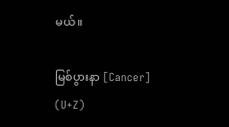မယ်။

မြစ်ပွားနာ [Cancer] (U+Z)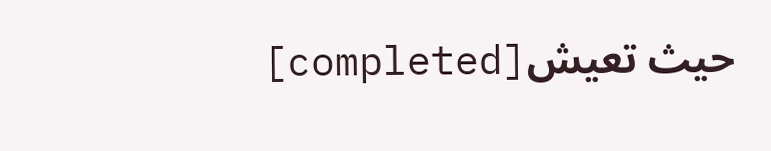[completed]حيث تعيش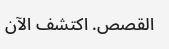القصص. اكتشف الآن